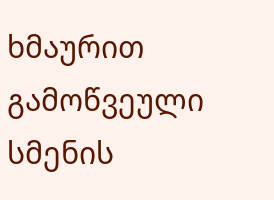ხმაურით გამოწვეული სმენის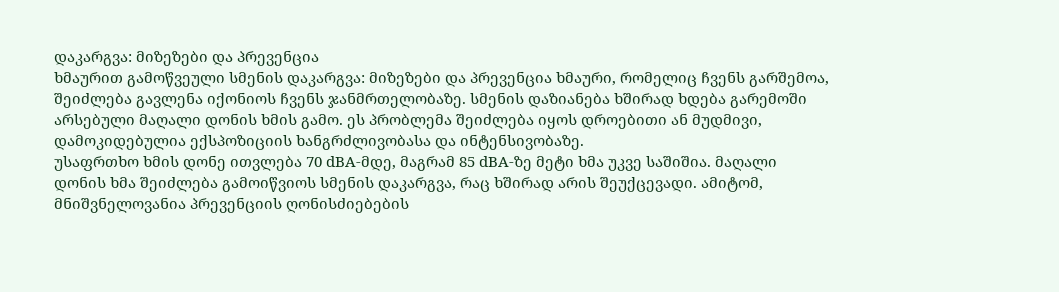დაკარგვა: მიზეზები და პრევენცია
ხმაურით გამოწვეული სმენის დაკარგვა: მიზეზები და პრევენცია ხმაური, რომელიც ჩვენს გარშემოა, შეიძლება გავლენა იქონიოს ჩვენს ჯანმრთელობაზე. სმენის დაზიანება ხშირად ხდება გარემოში არსებული მაღალი დონის ხმის გამო. ეს პრობლემა შეიძლება იყოს დროებითი ან მუდმივი, დამოკიდებულია ექსპოზიციის ხანგრძლივობასა და ინტენსივობაზე.
უსაფრთხო ხმის დონე ითვლება 70 dBA-მდე, მაგრამ 85 dBA-ზე მეტი ხმა უკვე საშიშია. მაღალი დონის ხმა შეიძლება გამოიწვიოს სმენის დაკარგვა, რაც ხშირად არის შეუქცევადი. ამიტომ, მნიშვნელოვანია პრევენციის ღონისძიებების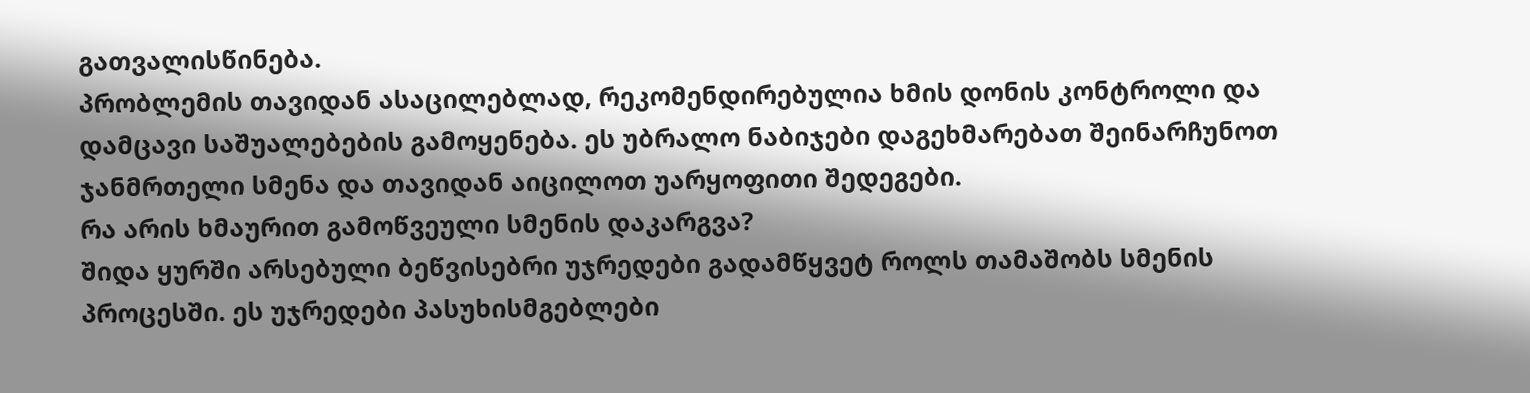გათვალისწინება.
პრობლემის თავიდან ასაცილებლად, რეკომენდირებულია ხმის დონის კონტროლი და დამცავი საშუალებების გამოყენება. ეს უბრალო ნაბიჯები დაგეხმარებათ შეინარჩუნოთ ჯანმრთელი სმენა და თავიდან აიცილოთ უარყოფითი შედეგები.
რა არის ხმაურით გამოწვეული სმენის დაკარგვა?
შიდა ყურში არსებული ბეწვისებრი უჯრედები გადამწყვეტ როლს თამაშობს სმენის პროცესში. ეს უჯრედები პასუხისმგებლები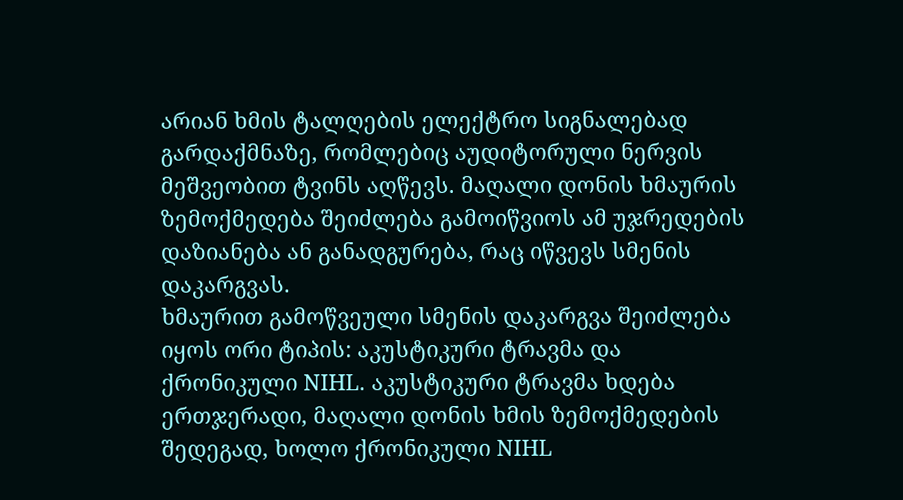არიან ხმის ტალღების ელექტრო სიგნალებად გარდაქმნაზე, რომლებიც აუდიტორული ნერვის მეშვეობით ტვინს აღწევს. მაღალი დონის ხმაურის ზემოქმედება შეიძლება გამოიწვიოს ამ უჯრედების დაზიანება ან განადგურება, რაც იწვევს სმენის დაკარგვას.
ხმაურით გამოწვეული სმენის დაკარგვა შეიძლება იყოს ორი ტიპის: აკუსტიკური ტრავმა და ქრონიკული NIHL. აკუსტიკური ტრავმა ხდება ერთჯერადი, მაღალი დონის ხმის ზემოქმედების შედეგად, ხოლო ქრონიკული NIHL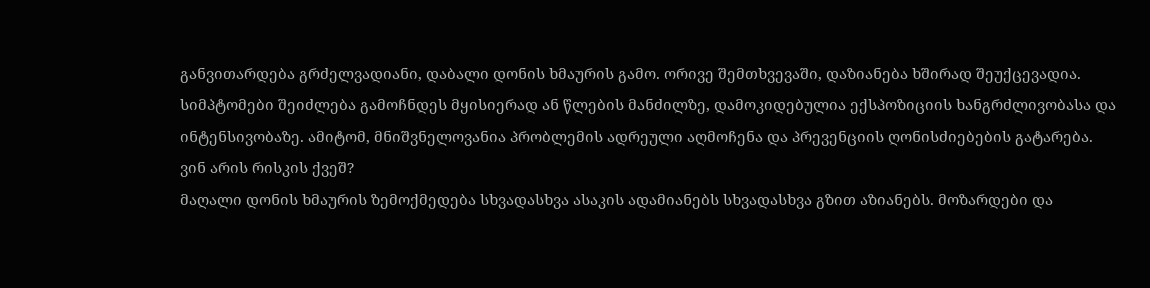განვითარდება გრძელვადიანი, დაბალი დონის ხმაურის გამო. ორივე შემთხვევაში, დაზიანება ხშირად შეუქცევადია.
სიმპტომები შეიძლება გამოჩნდეს მყისიერად ან წლების მანძილზე, დამოკიდებულია ექსპოზიციის ხანგრძლივობასა და ინტენსივობაზე. ამიტომ, მნიშვნელოვანია პრობლემის ადრეული აღმოჩენა და პრევენციის ღონისძიებების გატარება.
ვინ არის რისკის ქვეშ?
მაღალი დონის ხმაურის ზემოქმედება სხვადასხვა ასაკის ადამიანებს სხვადასხვა გზით აზიანებს. მოზარდები და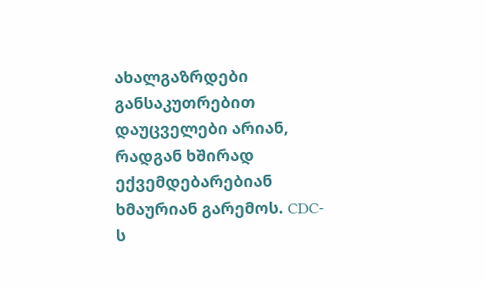ახალგაზრდები განსაკუთრებით დაუცველები არიან, რადგან ხშირად ექვემდებარებიან ხმაურიან გარემოს. CDC-ს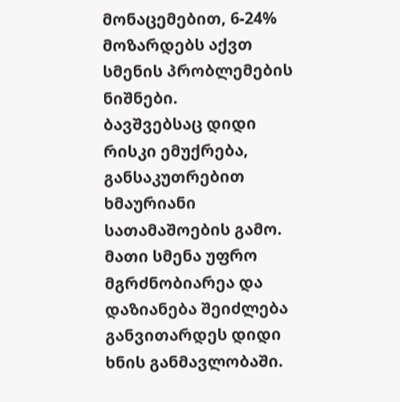მონაცემებით, 6-24% მოზარდებს აქვთ სმენის პრობლემების ნიშნები.
ბავშვებსაც დიდი რისკი ემუქრება, განსაკუთრებით ხმაურიანი სათამაშოების გამო. მათი სმენა უფრო მგრძნობიარეა და დაზიანება შეიძლება განვითარდეს დიდი ხნის განმავლობაში.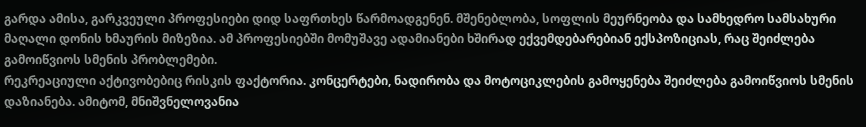გარდა ამისა, გარკვეული პროფესიები დიდ საფრთხეს წარმოადგენენ. მშენებლობა, სოფლის მეურნეობა და სამხედრო სამსახური მაღალი დონის ხმაურის მიზეზია. ამ პროფესიებში მომუშავე ადამიანები ხშირად ექვემდებარებიან ექსპოზიციას, რაც შეიძლება გამოიწვიოს სმენის პრობლემები.
რეკრეაციული აქტივობებიც რისკის ფაქტორია. კონცერტები, ნადირობა და მოტოციკლების გამოყენება შეიძლება გამოიწვიოს სმენის დაზიანება. ამიტომ, მნიშვნელოვანია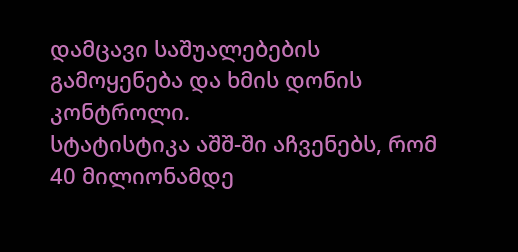დამცავი საშუალებების გამოყენება და ხმის დონის კონტროლი.
სტატისტიკა აშშ-ში აჩვენებს, რომ 40 მილიონამდე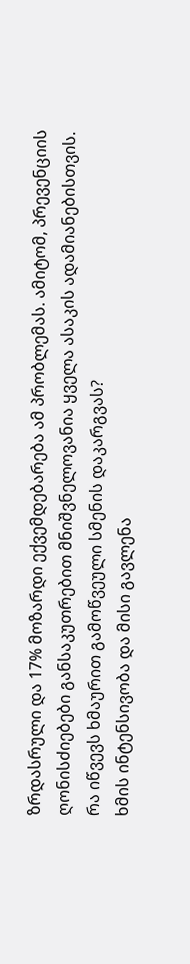ზრდასრული და 17% მოზარდი ექვემდებარება ამ პრობლემას. ამიტომ, პრევენციის ღონისძიებები განსაკუთრებით მნიშვნელოვანია ყველა ასაკის ადამიანებისთვის.
რა იწვევს ხმაურით გამოწვეული სმენის დაკარგვას?
ხმის ინტენსივობა და მისი გავლენა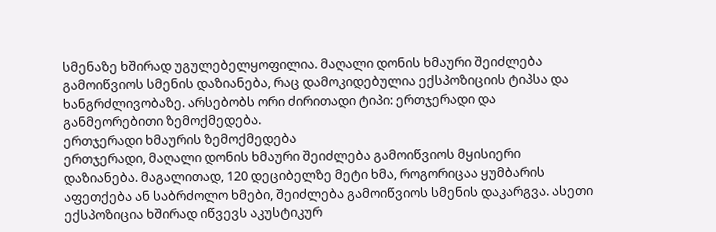სმენაზე ხშირად უგულებელყოფილია. მაღალი დონის ხმაური შეიძლება გამოიწვიოს სმენის დაზიანება, რაც დამოკიდებულია ექსპოზიციის ტიპსა და ხანგრძლივობაზე. არსებობს ორი ძირითადი ტიპი: ერთჯერადი და განმეორებითი ზემოქმედება.
ერთჯერადი ხმაურის ზემოქმედება
ერთჯერადი, მაღალი დონის ხმაური შეიძლება გამოიწვიოს მყისიერი დაზიანება. მაგალითად, 120 დეციბელზე მეტი ხმა, როგორიცაა ყუმბარის აფეთქება ან საბრძოლო ხმები, შეიძლება გამოიწვიოს სმენის დაკარგვა. ასეთი ექსპოზიცია ხშირად იწვევს აკუსტიკურ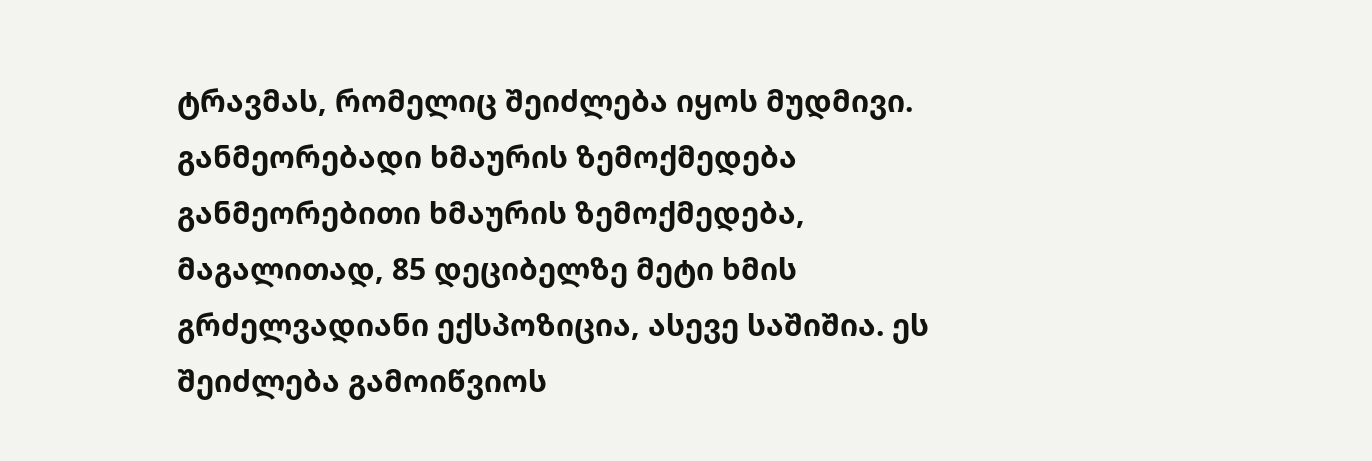ტრავმას, რომელიც შეიძლება იყოს მუდმივი.
განმეორებადი ხმაურის ზემოქმედება
განმეორებითი ხმაურის ზემოქმედება, მაგალითად, 85 დეციბელზე მეტი ხმის გრძელვადიანი ექსპოზიცია, ასევე საშიშია. ეს შეიძლება გამოიწვიოს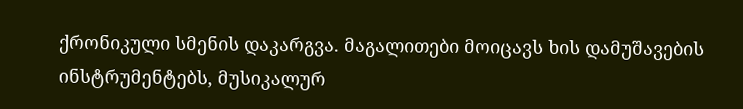ქრონიკული სმენის დაკარგვა. მაგალითები მოიცავს ხის დამუშავების ინსტრუმენტებს, მუსიკალურ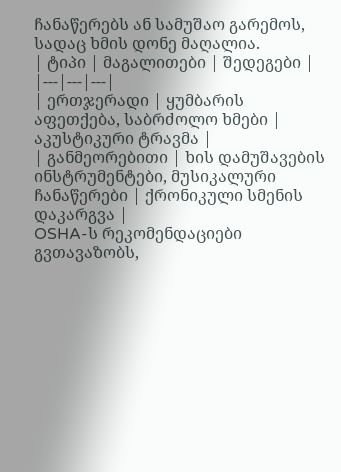ჩანაწერებს ან სამუშაო გარემოს, სადაც ხმის დონე მაღალია.
| ტიპი | მაგალითები | შედეგები |
|---|---|---|
| ერთჯერადი | ყუმბარის აფეთქება, საბრძოლო ხმები | აკუსტიკური ტრავმა |
| განმეორებითი | ხის დამუშავების ინსტრუმენტები, მუსიკალური ჩანაწერები | ქრონიკული სმენის დაკარგვა |
OSHA-ს რეკომენდაციები გვთავაზობს,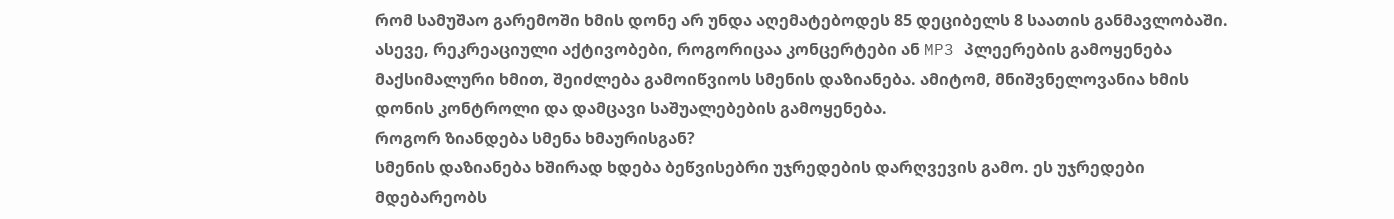რომ სამუშაო გარემოში ხმის დონე არ უნდა აღემატებოდეს 85 დეციბელს 8 საათის განმავლობაში. ასევე, რეკრეაციული აქტივობები, როგორიცაა კონცერტები ან MP3 პლეერების გამოყენება მაქსიმალური ხმით, შეიძლება გამოიწვიოს სმენის დაზიანება. ამიტომ, მნიშვნელოვანია ხმის დონის კონტროლი და დამცავი საშუალებების გამოყენება.
როგორ ზიანდება სმენა ხმაურისგან?
სმენის დაზიანება ხშირად ხდება ბეწვისებრი უჯრედების დარღვევის გამო. ეს უჯრედები მდებარეობს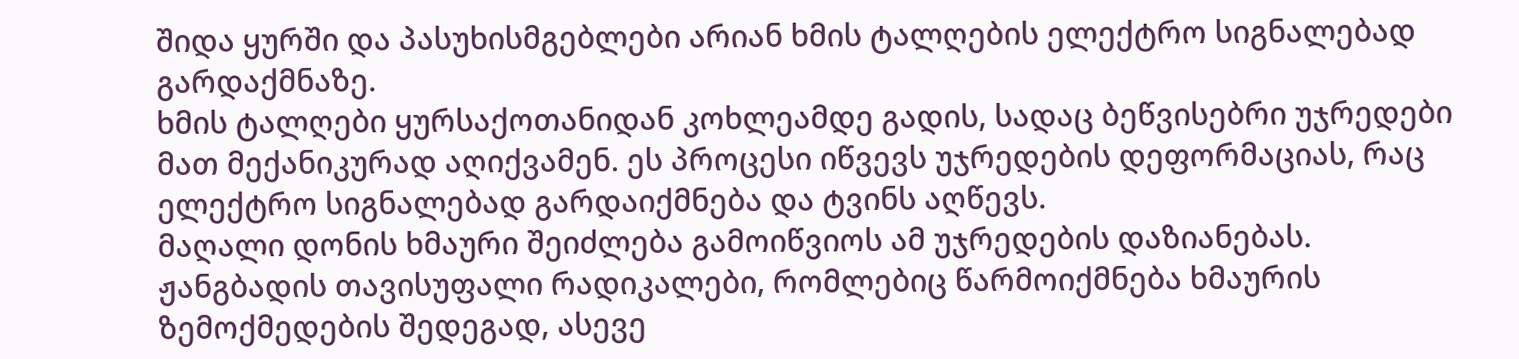შიდა ყურში და პასუხისმგებლები არიან ხმის ტალღების ელექტრო სიგნალებად გარდაქმნაზე.
ხმის ტალღები ყურსაქოთანიდან კოხლეამდე გადის, სადაც ბეწვისებრი უჯრედები მათ მექანიკურად აღიქვამენ. ეს პროცესი იწვევს უჯრედების დეფორმაციას, რაც ელექტრო სიგნალებად გარდაიქმნება და ტვინს აღწევს.
მაღალი დონის ხმაური შეიძლება გამოიწვიოს ამ უჯრედების დაზიანებას. ჟანგბადის თავისუფალი რადიკალები, რომლებიც წარმოიქმნება ხმაურის ზემოქმედების შედეგად, ასევე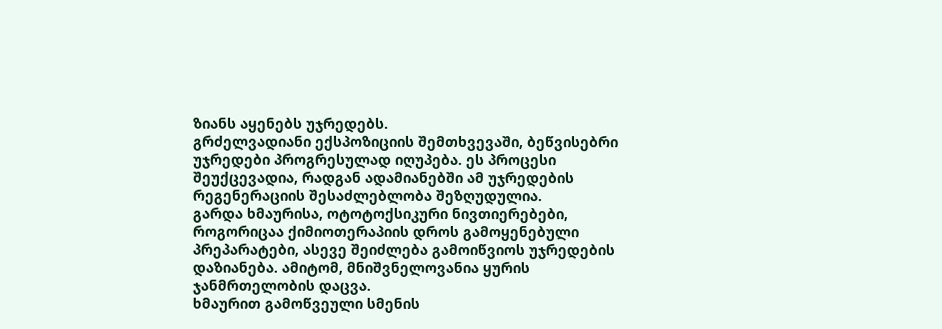ზიანს აყენებს უჯრედებს.
გრძელვადიანი ექსპოზიციის შემთხვევაში, ბეწვისებრი უჯრედები პროგრესულად იღუპება. ეს პროცესი შეუქცევადია, რადგან ადამიანებში ამ უჯრედების რეგენერაციის შესაძლებლობა შეზღუდულია.
გარდა ხმაურისა, ოტოტოქსიკური ნივთიერებები, როგორიცაა ქიმიოთერაპიის დროს გამოყენებული პრეპარატები, ასევე შეიძლება გამოიწვიოს უჯრედების დაზიანება. ამიტომ, მნიშვნელოვანია ყურის ჯანმრთელობის დაცვა.
ხმაურით გამოწვეული სმენის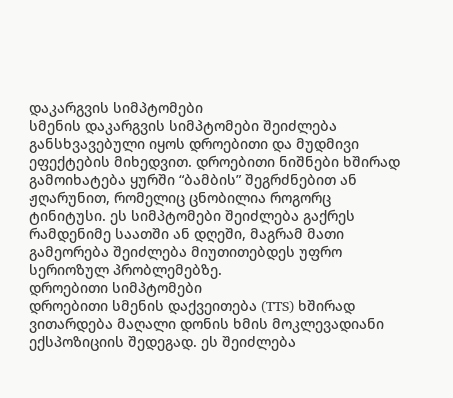დაკარგვის სიმპტომები
სმენის დაკარგვის სიმპტომები შეიძლება განსხვავებული იყოს დროებითი და მუდმივი ეფექტების მიხედვით. დროებითი ნიშნები ხშირად გამოიხატება ყურში “ბამბის” შეგრძნებით ან ჟღარუნით, რომელიც ცნობილია როგორც ტინიტუსი. ეს სიმპტომები შეიძლება გაქრეს რამდენიმე საათში ან დღეში, მაგრამ მათი გამეორება შეიძლება მიუთითებდეს უფრო სერიოზულ პრობლემებზე.
დროებითი სიმპტომები
დროებითი სმენის დაქვეითება (TTS) ხშირად ვითარდება მაღალი დონის ხმის მოკლევადიანი ექსპოზიციის შედეგად. ეს შეიძლება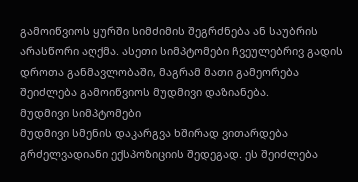გამოიწვიოს ყურში სიმძიმის შეგრძნება ან საუბრის არასწორი აღქმა. ასეთი სიმპტომები ჩვეულებრივ გადის დროთა განმავლობაში, მაგრამ მათი გამეორება შეიძლება გამოიწვიოს მუდმივი დაზიანება.
მუდმივი სიმპტომები
მუდმივი სმენის დაკარგვა ხშირად ვითარდება გრძელვადიანი ექსპოზიციის შედეგად. ეს შეიძლება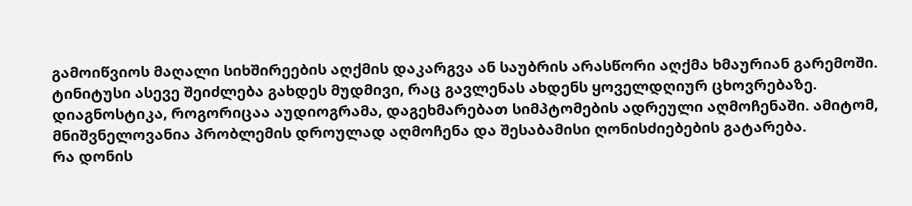გამოიწვიოს მაღალი სიხშირეების აღქმის დაკარგვა ან საუბრის არასწორი აღქმა ხმაურიან გარემოში. ტინიტუსი ასევე შეიძლება გახდეს მუდმივი, რაც გავლენას ახდენს ყოველდღიურ ცხოვრებაზე.
დიაგნოსტიკა, როგორიცაა აუდიოგრამა, დაგეხმარებათ სიმპტომების ადრეული აღმოჩენაში. ამიტომ, მნიშვნელოვანია პრობლემის დროულად აღმოჩენა და შესაბამისი ღონისძიებების გატარება.
რა დონის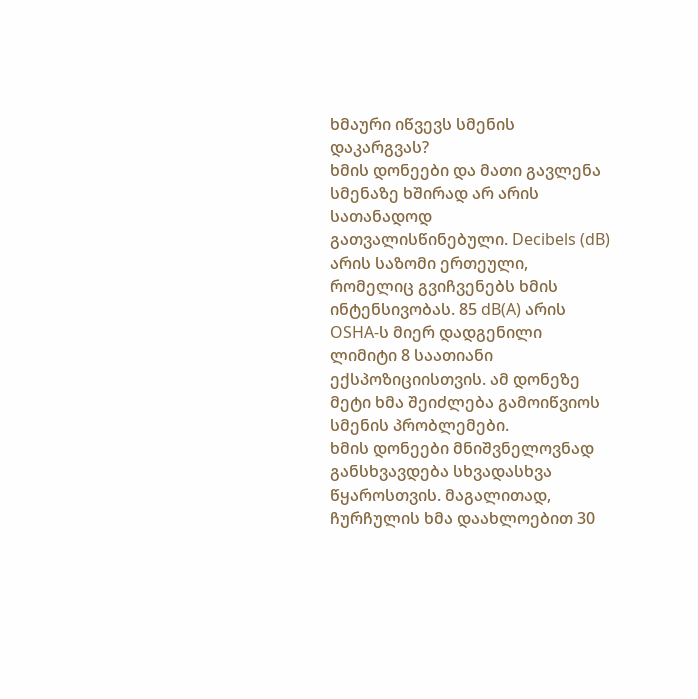ხმაური იწვევს სმენის დაკარგვას?
ხმის დონეები და მათი გავლენა სმენაზე ხშირად არ არის სათანადოდ გათვალისწინებული. Decibels (dB) არის საზომი ერთეული, რომელიც გვიჩვენებს ხმის ინტენსივობას. 85 dB(A) არის OSHA-ს მიერ დადგენილი ლიმიტი 8 საათიანი ექსპოზიციისთვის. ამ დონეზე მეტი ხმა შეიძლება გამოიწვიოს სმენის პრობლემები.
ხმის დონეები მნიშვნელოვნად განსხვავდება სხვადასხვა წყაროსთვის. მაგალითად, ჩურჩულის ხმა დაახლოებით 30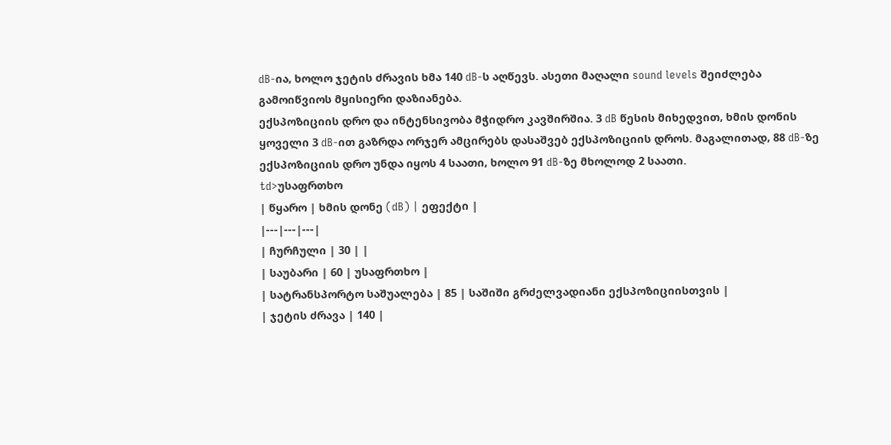dB-ია, ხოლო ჯეტის ძრავის ხმა 140 dB-ს აღწევს. ასეთი მაღალი sound levels შეიძლება გამოიწვიოს მყისიერი დაზიანება.
ექსპოზიციის დრო და ინტენსივობა მჭიდრო კავშირშია. 3 dB წესის მიხედვით, ხმის დონის ყოველი 3 dB-ით გაზრდა ორჯერ ამცირებს დასაშვებ ექსპოზიციის დროს. მაგალითად, 88 dB-ზე ექსპოზიციის დრო უნდა იყოს 4 საათი, ხოლო 91 dB-ზე მხოლოდ 2 საათი.
td>უსაფრთხო
| წყარო | ხმის დონე (dB) | ეფექტი |
|---|---|---|
| ჩურჩული | 30 | |
| საუბარი | 60 | უსაფრთხო |
| სატრანსპორტო საშუალება | 85 | საშიში გრძელვადიანი ექსპოზიციისთვის |
| ჯეტის ძრავა | 140 |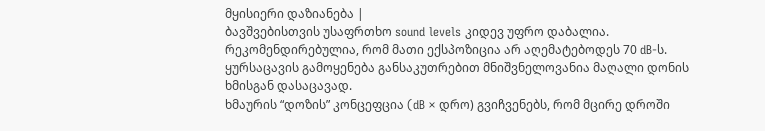მყისიერი დაზიანება |
ბავშვებისთვის უსაფრთხო sound levels კიდევ უფრო დაბალია. რეკომენდირებულია, რომ მათი ექსპოზიცია არ აღემატებოდეს 70 dB-ს. ყურსაცავის გამოყენება განსაკუთრებით მნიშვნელოვანია მაღალი დონის ხმისგან დასაცავად.
ხმაურის “დოზის” კონცეფცია (dB × დრო) გვიჩვენებს, რომ მცირე დროში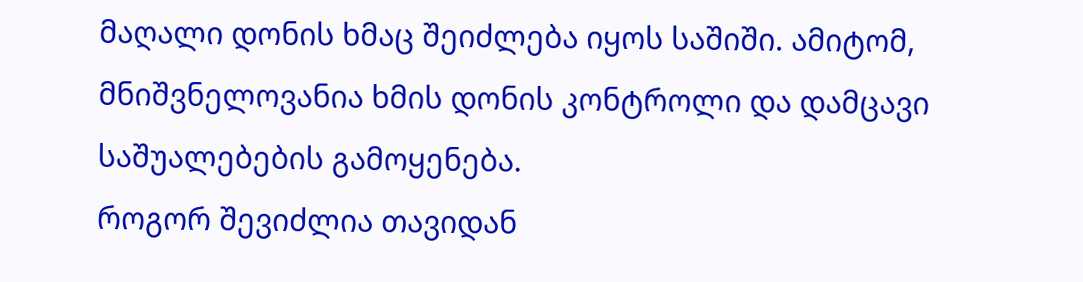მაღალი დონის ხმაც შეიძლება იყოს საშიში. ამიტომ, მნიშვნელოვანია ხმის დონის კონტროლი და დამცავი საშუალებების გამოყენება.
როგორ შევიძლია თავიდან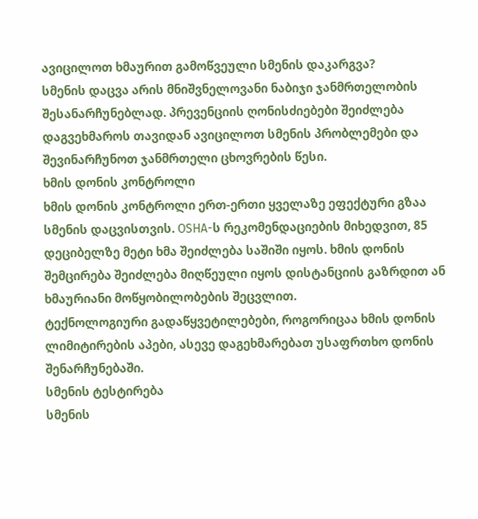ავიცილოთ ხმაურით გამოწვეული სმენის დაკარგვა?
სმენის დაცვა არის მნიშვნელოვანი ნაბიჯი ჯანმრთელობის შესანარჩუნებლად. პრევენციის ღონისძიებები შეიძლება დაგვეხმაროს თავიდან ავიცილოთ სმენის პრობლემები და შევინარჩუნოთ ჯანმრთელი ცხოვრების წესი.
ხმის დონის კონტროლი
ხმის დონის კონტროლი ერთ-ერთი ყველაზე ეფექტური გზაა სმენის დაცვისთვის. OSHA-ს რეკომენდაციების მიხედვით, 85 დეციბელზე მეტი ხმა შეიძლება საშიში იყოს. ხმის დონის შემცირება შეიძლება მიღწეული იყოს დისტანციის გაზრდით ან ხმაურიანი მოწყობილობების შეცვლით.
ტექნოლოგიური გადაწყვეტილებები, როგორიცაა ხმის დონის ლიმიტირების აპები, ასევე დაგეხმარებათ უსაფრთხო დონის შენარჩუნებაში.
სმენის ტესტირება
სმენის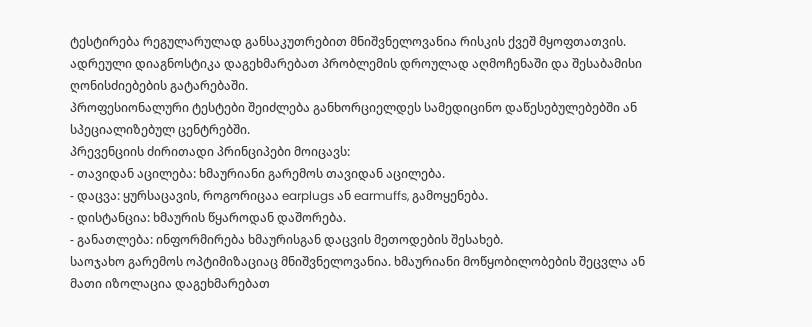ტესტირება რეგულარულად განსაკუთრებით მნიშვნელოვანია რისკის ქვეშ მყოფთათვის. ადრეული დიაგნოსტიკა დაგეხმარებათ პრობლემის დროულად აღმოჩენაში და შესაბამისი ღონისძიებების გატარებაში.
პროფესიონალური ტესტები შეიძლება განხორციელდეს სამედიცინო დაწესებულებებში ან სპეციალიზებულ ცენტრებში.
პრევენციის ძირითადი პრინციპები მოიცავს:
- თავიდან აცილება: ხმაურიანი გარემოს თავიდან აცილება.
- დაცვა: ყურსაცავის, როგორიცაა earplugs ან earmuffs, გამოყენება.
- დისტანცია: ხმაურის წყაროდან დაშორება.
- განათლება: ინფორმირება ხმაურისგან დაცვის მეთოდების შესახებ.
საოჯახო გარემოს ოპტიმიზაციაც მნიშვნელოვანია. ხმაურიანი მოწყობილობების შეცვლა ან მათი იზოლაცია დაგეხმარებათ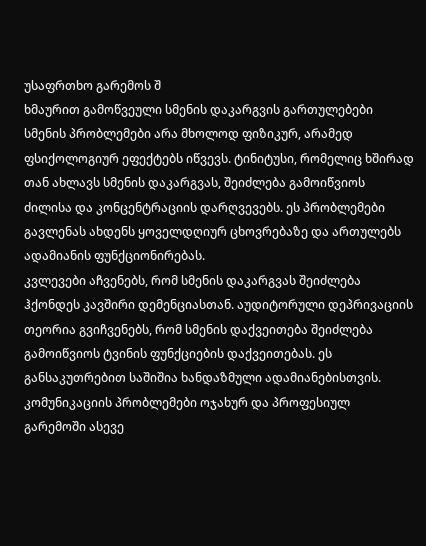უსაფრთხო გარემოს შ
ხმაურით გამოწვეული სმენის დაკარგვის გართულებები
სმენის პრობლემები არა მხოლოდ ფიზიკურ, არამედ ფსიქოლოგიურ ეფექტებს იწვევს. ტინიტუსი, რომელიც ხშირად თან ახლავს სმენის დაკარგვას, შეიძლება გამოიწვიოს ძილისა და კონცენტრაციის დარღვევებს. ეს პრობლემები გავლენას ახდენს ყოველდღიურ ცხოვრებაზე და ართულებს ადამიანის ფუნქციონირებას.
კვლევები აჩვენებს, რომ სმენის დაკარგვას შეიძლება ჰქონდეს კავშირი დემენციასთან. აუდიტორული დეპრივაციის თეორია გვიჩვენებს, რომ სმენის დაქვეითება შეიძლება გამოიწვიოს ტვინის ფუნქციების დაქვეითებას. ეს განსაკუთრებით საშიშია ხანდაზმული ადამიანებისთვის.
კომუნიკაციის პრობლემები ოჯახურ და პროფესიულ გარემოში ასევე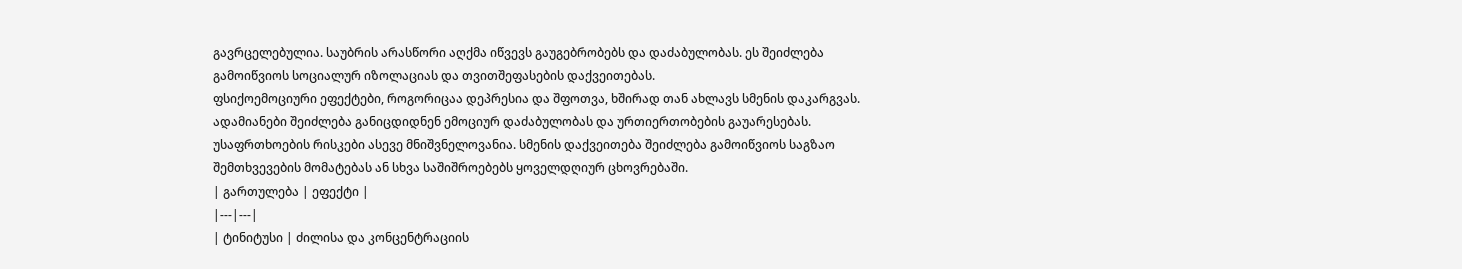გავრცელებულია. საუბრის არასწორი აღქმა იწვევს გაუგებრობებს და დაძაბულობას. ეს შეიძლება გამოიწვიოს სოციალურ იზოლაციას და თვითშეფასების დაქვეითებას.
ფსიქოემოციური ეფექტები, როგორიცაა დეპრესია და შფოთვა, ხშირად თან ახლავს სმენის დაკარგვას. ადამიანები შეიძლება განიცდიდნენ ემოციურ დაძაბულობას და ურთიერთობების გაუარესებას.
უსაფრთხოების რისკები ასევე მნიშვნელოვანია. სმენის დაქვეითება შეიძლება გამოიწვიოს საგზაო შემთხვევების მომატებას ან სხვა საშიშროებებს ყოველდღიურ ცხოვრებაში.
| გართულება | ეფექტი |
|---|---|
| ტინიტუსი | ძილისა და კონცენტრაციის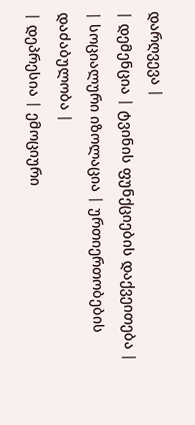დარღვევა |
| დემენცია | ტვინის ფუნქციების დაქვეითება |
| სოციალური იზოლაცია | ურთიერთობების დაძაბულობა |
| დეპრესია | ემოციური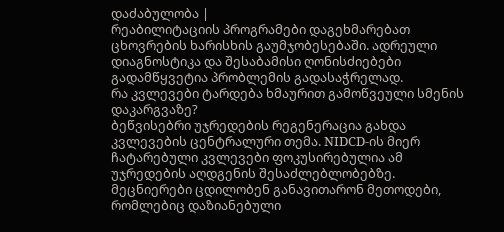დაძაბულობა |
რეაბილიტაციის პროგრამები დაგეხმარებათ ცხოვრების ხარისხის გაუმჯობესებაში. ადრეული დიაგნოსტიკა და შესაბამისი ღონისძიებები გადამწყვეტია პრობლემის გადასაჭრელად.
რა კვლევები ტარდება ხმაურით გამოწვეული სმენის დაკარგვაზე?
ბეწვისებრი უჯრედების რეგენერაცია გახდა კვლევების ცენტრალური თემა. NIDCD-ის მიერ ჩატარებული კვლევები ფოკუსირებულია ამ უჯრედების აღდგენის შესაძლებლობებზე. მეცნიერები ცდილობენ განავითარონ მეთოდები, რომლებიც დაზიანებული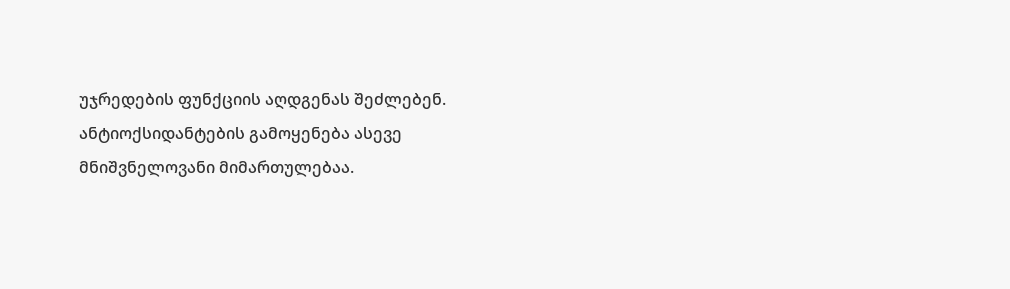უჯრედების ფუნქციის აღდგენას შეძლებენ.
ანტიოქსიდანტების გამოყენება ასევე მნიშვნელოვანი მიმართულებაა.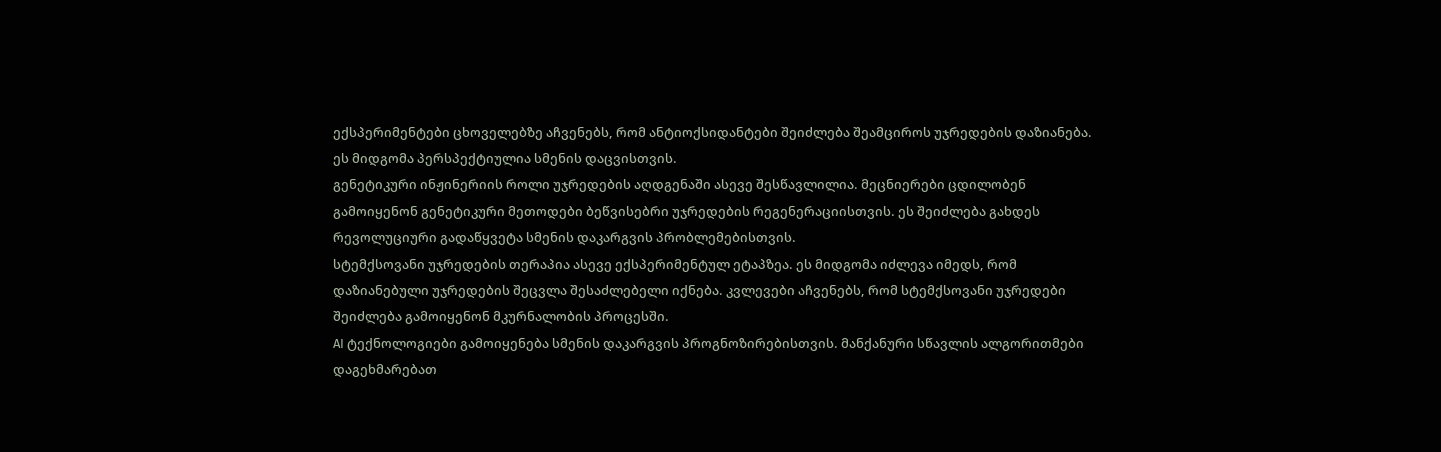ექსპერიმენტები ცხოველებზე აჩვენებს, რომ ანტიოქსიდანტები შეიძლება შეამციროს უჯრედების დაზიანება. ეს მიდგომა პერსპექტიულია სმენის დაცვისთვის.
გენეტიკური ინჟინერიის როლი უჯრედების აღდგენაში ასევე შესწავლილია. მეცნიერები ცდილობენ გამოიყენონ გენეტიკური მეთოდები ბეწვისებრი უჯრედების რეგენერაციისთვის. ეს შეიძლება გახდეს რევოლუციური გადაწყვეტა სმენის დაკარგვის პრობლემებისთვის.
სტემქსოვანი უჯრედების თერაპია ასევე ექსპერიმენტულ ეტაპზეა. ეს მიდგომა იძლევა იმედს, რომ დაზიანებული უჯრედების შეცვლა შესაძლებელი იქნება. კვლევები აჩვენებს, რომ სტემქსოვანი უჯრედები შეიძლება გამოიყენონ მკურნალობის პროცესში.
AI ტექნოლოგიები გამოიყენება სმენის დაკარგვის პროგნოზირებისთვის. მანქანური სწავლის ალგორითმები დაგეხმარებათ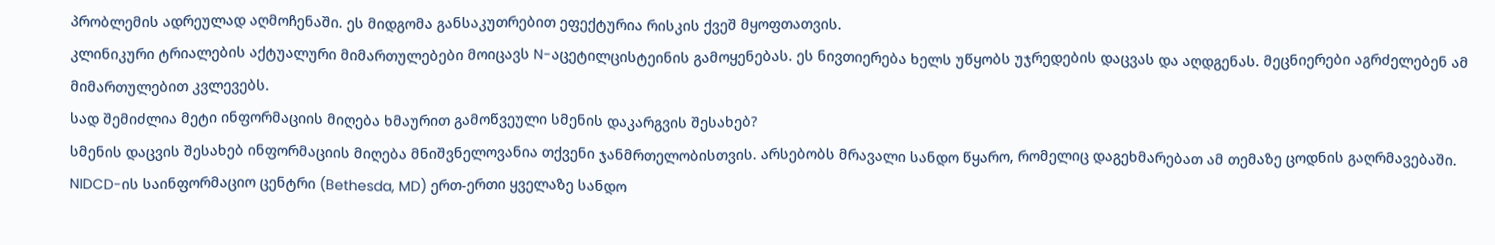პრობლემის ადრეულად აღმოჩენაში. ეს მიდგომა განსაკუთრებით ეფექტურია რისკის ქვეშ მყოფთათვის.
კლინიკური ტრიალების აქტუალური მიმართულებები მოიცავს N-აცეტილცისტეინის გამოყენებას. ეს ნივთიერება ხელს უწყობს უჯრედების დაცვას და აღდგენას. მეცნიერები აგრძელებენ ამ მიმართულებით კვლევებს.
სად შემიძლია მეტი ინფორმაციის მიღება ხმაურით გამოწვეული სმენის დაკარგვის შესახებ?
სმენის დაცვის შესახებ ინფორმაციის მიღება მნიშვნელოვანია თქვენი ჯანმრთელობისთვის. არსებობს მრავალი სანდო წყარო, რომელიც დაგეხმარებათ ამ თემაზე ცოდნის გაღრმავებაში.
NIDCD-ის საინფორმაციო ცენტრი (Bethesda, MD) ერთ-ერთი ყველაზე სანდო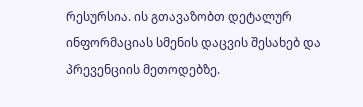რესურსია. ის გთავაზობთ დეტალურ ინფორმაციას სმენის დაცვის შესახებ და პრევენციის მეთოდებზე.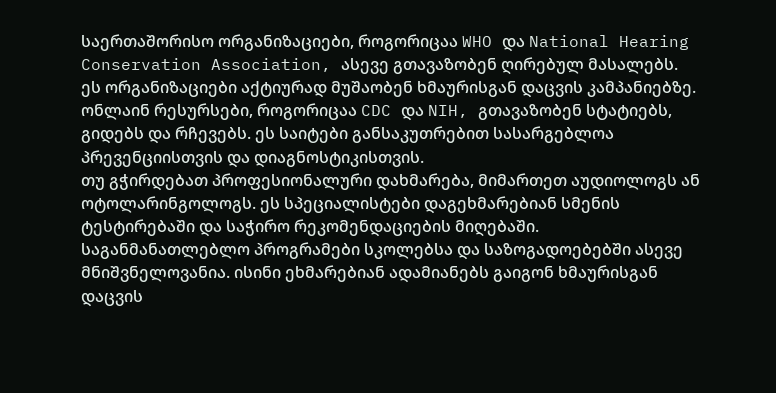საერთაშორისო ორგანიზაციები, როგორიცაა WHO და National Hearing Conservation Association, ასევე გთავაზობენ ღირებულ მასალებს. ეს ორგანიზაციები აქტიურად მუშაობენ ხმაურისგან დაცვის კამპანიებზე.
ონლაინ რესურსები, როგორიცაა CDC და NIH, გთავაზობენ სტატიებს, გიდებს და რჩევებს. ეს საიტები განსაკუთრებით სასარგებლოა პრევენციისთვის და დიაგნოსტიკისთვის.
თუ გჭირდებათ პროფესიონალური დახმარება, მიმართეთ აუდიოლოგს ან ოტოლარინგოლოგს. ეს სპეციალისტები დაგეხმარებიან სმენის ტესტირებაში და საჭირო რეკომენდაციების მიღებაში.
საგანმანათლებლო პროგრამები სკოლებსა და საზოგადოებებში ასევე მნიშვნელოვანია. ისინი ეხმარებიან ადამიანებს გაიგონ ხმაურისგან დაცვის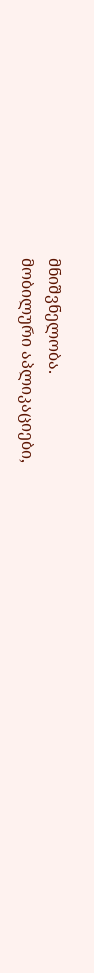მნიშვნელობა.
მობილური აპლიკაციები,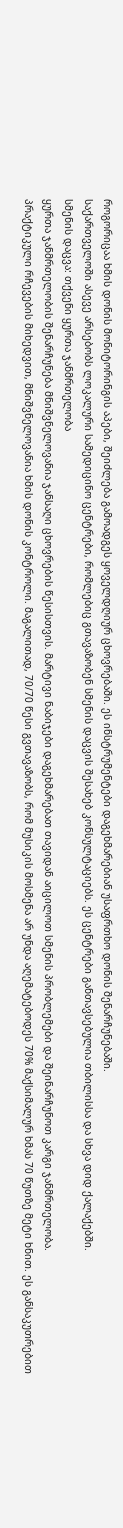როგორიცაა ხმის დონის მონიტორინგის აპები, შეიძლება გამოადგეს ყოველდღიურ ცხოვრებაში. ეს ინსტრუმენტები დაგეხმარებიან უსაფრთხო დონის შენარჩუნებაში.
საქართველოში ასევე არსებობს ლოკალური სამედიცინო ცენტრები, რომლებიც გთავაზობენ სმენის დაცვის შესახებ კონსულტაციებს. ეს ცენტრები განთავსებულია თბილისსა და სხვა დიდ ქალაქებში.
სმენის დაცვა: თქვენი ყურთა ჯანმრთელობა
ყურთა ჯანმრთელობის შენარჩუნება მნიშვნელოვანია ჯანსაღი ცხოვრების წესისთვის. მარტივი ნაბიჯები დაგეხმარებათ თავიდან აიცილოთ სმენის პრობლემები და შეინარჩუნოთ კარგი ჯანმრთელობა.
პრაქტიკული რჩევების მიხედვით, მნიშვნელოვანია ხმის დონის კონტროლი. მაგალითად, 70/70 წესი გვთავაზობს, რომ მუსიკის მოსმენა არ უნდა აღემატებოდეს 70% მაქსიმალურ ხმას 70 წუთზე მეტი ხნით. ეს განსაკუთრებით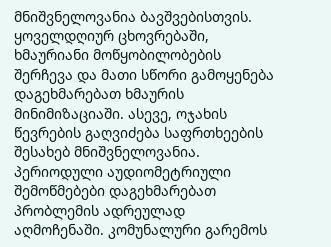მნიშვნელოვანია ბავშვებისთვის.
ყოველდღიურ ცხოვრებაში, ხმაურიანი მოწყობილობების შერჩევა და მათი სწორი გამოყენება დაგეხმარებათ ხმაურის მინიმიზაციაში. ასევე, ოჯახის წევრების გაღვიძება საფრთხეების შესახებ მნიშვნელოვანია.
პერიოდული აუდიომეტრიული შემოწმებები დაგეხმარებათ პრობლემის ადრეულად აღმოჩენაში. კომუნალური გარემოს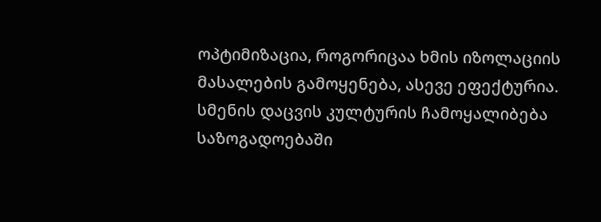ოპტიმიზაცია, როგორიცაა ხმის იზოლაციის მასალების გამოყენება, ასევე ეფექტურია.
სმენის დაცვის კულტურის ჩამოყალიბება საზოგადოებაში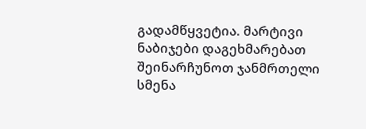გადამწყვეტია. მარტივი ნაბიჯები დაგეხმარებათ შეინარჩუნოთ ჯანმრთელი სმენა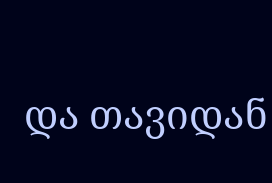და თავიდან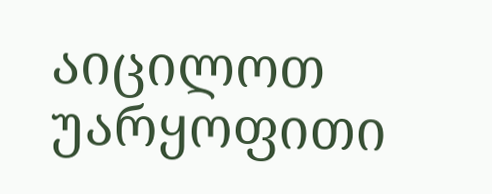აიცილოთ უარყოფითი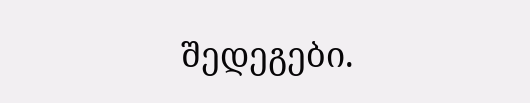შედეგები.